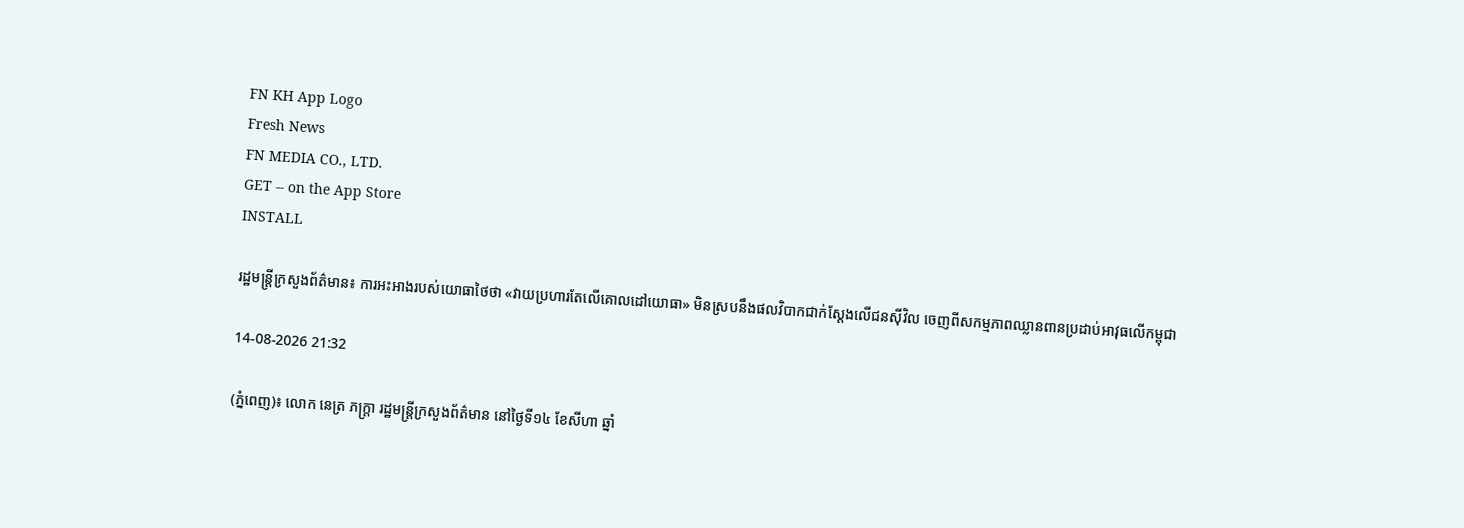FN KH App Logo
Fresh News
FN MEDIA CO., LTD.
GET -- on the App Store
INSTALL

រដ្ឋមន្ត្រីក្រសួងព័ត៌មាន៖ ការអះអាងរបស់យោធាថៃថា «វាយប្រហារតែលើគោលដៅយោធា» មិនស្របនឹងផលវិបាកជាក់ស្តែងលើជនស៊ីវិល ចេញពីសកម្មភាពឈ្លានពានប្រដាប់អាវុធលើកម្ពុជា

14-08-2026 21:32

(ភ្នំពេញ)៖ លោក នេត្រ ភក្ត្រា រដ្ឋមន្ត្រីក្រសួងព័ត៌មាន នៅថ្ងៃទី១៤ ខែសីហា ឆ្នាំ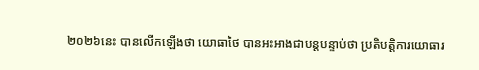២០២៦នេះ បានលើកឡើងថា យោធាថៃ បានអះអាងជាបន្តបន្ទាប់ថា ប្រតិបត្តិការយោធារ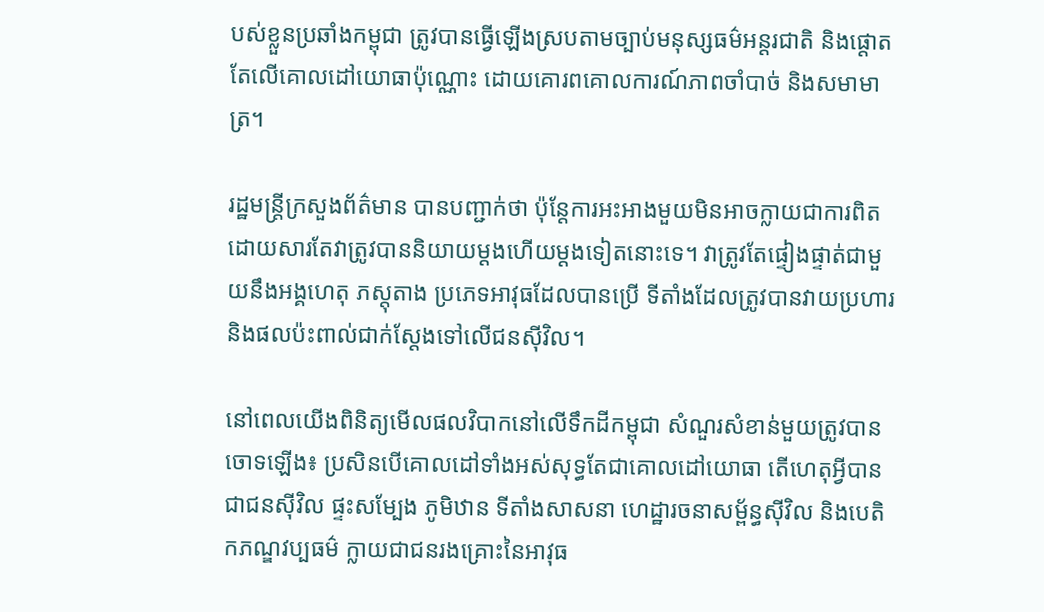បស់ខ្លួនប្រឆាំងកម្ពុជា ត្រូវបានធ្វើឡើងស្របតាមច្បាប់មនុស្សធម៌អន្តរជាតិ និងផ្តោតតែលើគោលដៅយោធាប៉ុណ្ណោះ ដោយគោរពគោលការណ៍ភាពចាំបាច់ និងសមាមាត្រ។

រដ្ឋមន្ត្រីក្រសួងព័ត៌មាន បានបញ្ជាក់ថា ប៉ុន្តែការអះអាងមួយមិនអាចក្លាយជាការពិតដោយសារតែវាត្រូវបាននិយាយម្តងហើយម្តងទៀតនោះទេ។ វាត្រូវតែផ្ទៀងផ្ទាត់ជាមួយនឹងអង្គហេតុ ភស្តុតាង ប្រភេទអាវុធដែលបានប្រើ ទីតាំងដែលត្រូវបានវាយប្រហារ និងផលប៉ះពាល់ជាក់ស្តែងទៅលើជនស៊ីវិល។

នៅពេលយើងពិនិត្យមើលផលវិបាកនៅលើទឹកដីកម្ពុជា សំណួរសំខាន់មួយត្រូវបានចោទឡើង៖ ប្រសិនបើគោលដៅទាំងអស់សុទ្ធតែជាគោលដៅយោធា តើហេតុអ្វីបានជាជនស៊ីវិល ផ្ទះសម្បែង ភូមិឋាន ទីតាំងសាសនា ហេដ្ឋារចនាសម្ព័ន្ធស៊ីវិល និងបេតិកភណ្ឌវប្បធម៌ ក្លាយជាជនរងគ្រោះនៃអាវុធ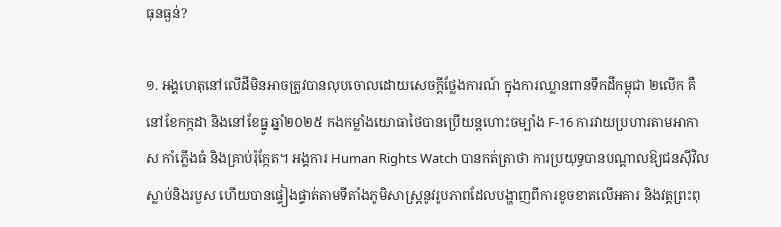ធុនធ្ងន់?

១. អង្គហេតុនៅលើដីមិនអាចត្រូវបានលុបចោលដោយសេចក្តីថ្លែងការណ៍ ក្នុងការឈ្លានពានទឹកដីកម្ពុជា ២លើក គឺនៅខែកក្កដា និងនៅខែធ្នូ ឆ្នាំ២០២៥ កងកម្លាំងយោធាថៃបានប្រើយន្តហោះចម្បាំង F-16 ការវាយប្រហារតាមអាកាស កាំភ្លើងធំ និងគ្រាប់រ៉ុក្កែត។ អង្គការ Human Rights Watch បានកត់ត្រាថា ការប្រយុទ្ធបានបណ្តាលឱ្យជនស៊ីវិលស្លាប់និងរបួស ហើយបានផ្ទៀងផ្ទាត់តាមទីតាំងភូមិសាស្ត្រនូវរូបភាពដែលបង្ហាញពីការខូចខាតលើអគារ និងវត្តព្រះពុ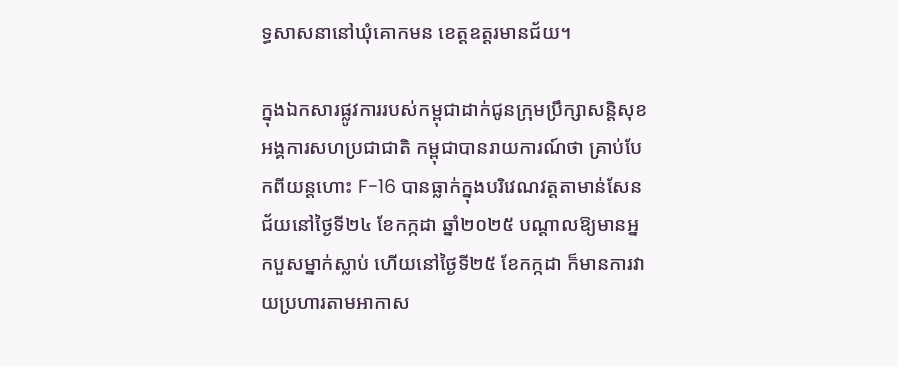ទ្ធសាសនានៅឃុំគោកមន ខេត្តឧត្តរមានជ័យ។

ក្នុងឯកសារផ្លូវការរបស់កម្ពុជាដាក់ជូនក្រុមប្រឹក្សាសន្តិសុខអង្គការសហប្រជាជាតិ កម្ពុជាបានរាយការណ៍ថា គ្រាប់បែកពីយន្តហោះ F-16 បានធ្លាក់ក្នុងបរិវេណវត្តតាមាន់សែនជ័យនៅថ្ងៃទី២៤ ខែកក្កដា ឆ្នាំ២០២៥ បណ្តាលឱ្យមានអ្នកបួសម្នាក់ស្លាប់ ហើយនៅថ្ងៃទី២៥ ខែកក្កដា ក៏មានការវាយប្រហារតាមអាកាស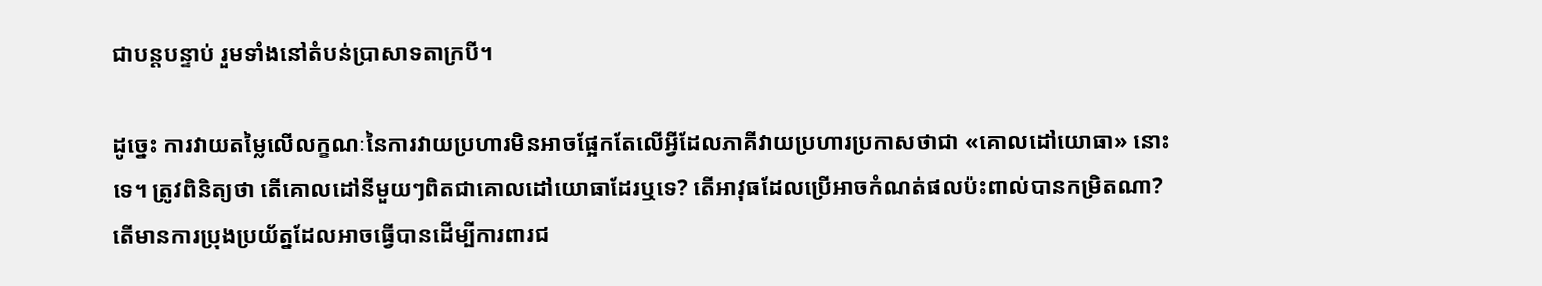ជាបន្តបន្ទាប់ រួមទាំងនៅតំបន់ប្រាសាទតាក្របី។

ដូច្នេះ ការវាយតម្លៃលើលក្ខណៈនៃការវាយប្រហារមិនអាចផ្អែកតែលើអ្វីដែលភាគីវាយប្រហារប្រកាសថាជា «គោលដៅយោធា» នោះទេ។ ត្រូវពិនិត្យថា តើគោលដៅនីមួយៗពិតជាគោលដៅយោធាដែរឬទេ? តើអាវុធដែលប្រើអាចកំណត់ផលប៉ះពាល់បានកម្រិតណា? តើមានការប្រុងប្រយ័ត្នដែលអាចធ្វើបានដើម្បីការពារជ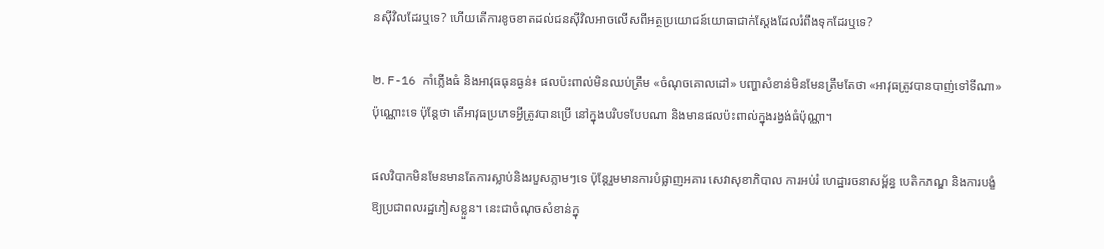នស៊ីវិលដែរឬទេ? ហើយតើការខូចខាតដល់ជនស៊ីវិលអាចលើសពីអត្ថប្រយោជន៍យោធាជាក់ស្តែងដែលរំពឹងទុកដែរឬទេ?

២. F-16 កាំភ្លើងធំ និងអាវុធធុនធ្ងន់៖ ផលប៉ះពាល់មិនឈប់ត្រឹម «ចំណុចគោលដៅ» បញ្ហាសំខាន់មិនមែនត្រឹមតែថា «អាវុធត្រូវបានបាញ់ទៅទីណា» ប៉ុណ្ណោះទេ ប៉ុន្តែថា តើអាវុធប្រភេទអ្វីត្រូវបានប្រើ នៅក្នុងបរិបទបែបណា និងមានផលប៉ះពាល់ក្នុងរង្វង់ធំប៉ុណ្ណា។

ផលវិបាកមិនមែនមានតែការស្លាប់និងរបួសភ្លាមៗទេ ប៉ុន្តែរួមមានការបំផ្លាញអគារ សេវាសុខាភិបាល ការអប់រំ ហេដ្ឋារចនាសម្ព័ន្ធ បេតិកភណ្ឌ និងការបង្ខំឱ្យប្រជាពលរដ្ឋភៀសខ្លួន។ នេះជាចំណុចសំខាន់ក្នុ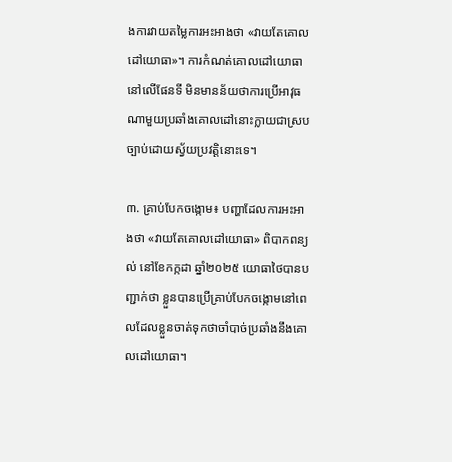ងការវាយតម្លៃការអះអាងថា «វាយតែគោលដៅយោធា»។ ការកំណត់គោលដៅយោធានៅលើផែនទី មិនមានន័យថាការប្រើអាវុធណាមួយប្រឆាំងគោលដៅនោះក្លាយជាស្របច្បាប់ដោយស្វ័យប្រវត្តិនោះទេ។

៣. គ្រាប់បែកចង្កោម៖ បញ្ហាដែលការអះអាងថា «វាយតែគោលដៅយោធា» ពិបាកពន្យល់ នៅខែកក្កដា ឆ្នាំ២០២៥ យោធាថៃបានបញ្ជាក់ថា ខ្លួនបានប្រើគ្រាប់បែកចង្កោមនៅពេលដែលខ្លួនចាត់ទុកថាចាំបាច់ប្រឆាំងនឹងគោលដៅយោធា។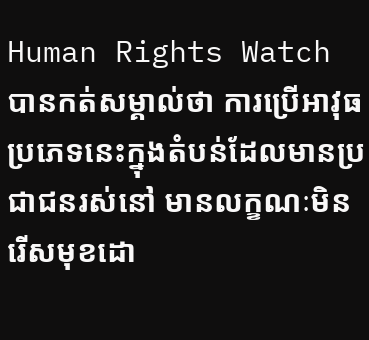Human Rights Watch បានកត់សម្គាល់ថា ការប្រើអាវុធប្រភេទនេះក្នុងតំបន់ដែលមានប្រជាជនរស់នៅ មានលក្ខណៈមិនរើសមុខដោ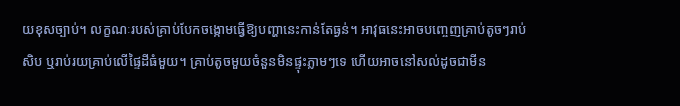យខុសច្បាប់។ លក្ខណៈរបស់គ្រាប់បែកចង្កោមធ្វើឱ្យបញ្ហានេះកាន់តែធ្ងន់។ អាវុធនេះអាចបញ្ចេញគ្រាប់តូចៗរាប់សិប ឬរាប់រយគ្រាប់លើផ្ទៃដីធំមួយ។ គ្រាប់តូចមួយចំនួនមិនផ្ទុះភ្លាមៗទេ ហើយអាចនៅសល់ដូចជាមីន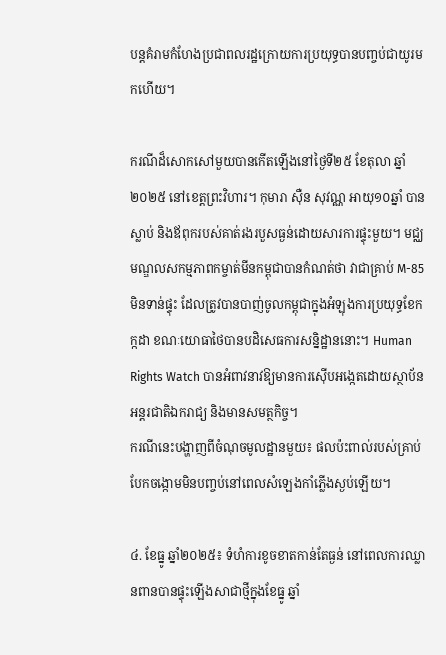បន្តគំរាមកំហែងប្រជាពលរដ្ឋក្រោយការប្រយុទ្ធបានបញ្ចប់ជាយូរមកហើយ។

ករណីដ៏សោកសៅមួយបានកើតឡើងនៅថ្ងៃទី២៥ ខែតុលា ឆ្នាំ២០២៥ នៅខេត្តព្រះវិហារ។ កុមារា ស៊ឺន សុវណ្ណ អាយុ១០ឆ្នាំ បានស្លាប់ និងឪពុករបស់គាត់រងរបួសធ្ងន់ដោយសារការផ្ទុះមួយ។ មជ្ឈមណ្ឌលសកម្មភាពកម្ចាត់មីនកម្ពុជាបានកំណត់ថា វាជាគ្រាប់ M-85 មិនទាន់ផ្ទុះ ដែលត្រូវបានបាញ់ចូលកម្ពុជាក្នុងអំឡុងការប្រយុទ្ធខែកក្កដា ខណៈយោធាថៃបានបដិសេធការសន្និដ្ឋាននោះ។ Human Rights Watch បានអំពាវនាវឱ្យមានការស៊ើបអង្កេតដោយស្ថាប័នអន្តរជាតិឯករាជ្យ និងមានសមត្ថកិច្ច។
ករណីនេះបង្ហាញពីចំណុចមូលដ្ឋានមួយ៖ ផលប៉ះពាល់របស់គ្រាប់បែកចង្កោមមិនបញ្ចប់នៅពេលសំឡេងកាំភ្លើងស្ងប់ឡើយ។

៤. ខែធ្នូ ឆ្នាំ២០២៥៖ ទំហំការខូចខាតកាន់តែធ្ងន់ នៅពេលការឈ្លានពានបានផ្ទុះឡើងសាជាថ្មីក្នុងខែធ្នូ ឆ្នាំ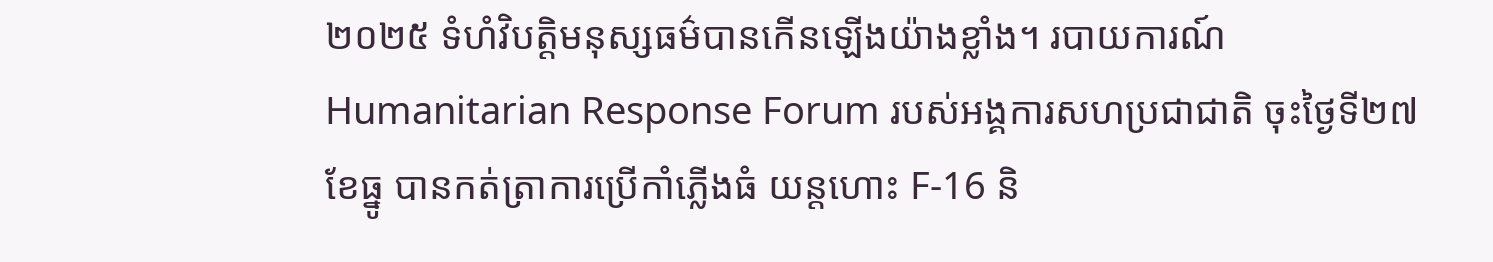២០២៥ ទំហំវិបត្តិមនុស្សធម៌បានកើនឡើងយ៉ាងខ្លាំង។ របាយការណ៍ Humanitarian Response Forum របស់អង្គការសហប្រជាជាតិ ចុះថ្ងៃទី២៧ ខែធ្នូ បានកត់ត្រាការប្រើកាំភ្លើងធំ យន្តហោះ F-16 និ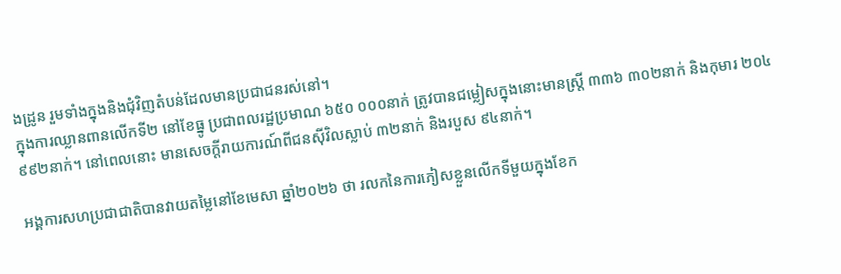ងដ្រូន រួមទាំងក្នុងនិងជុំវិញតំបន់ដែលមានប្រជាជនរស់នៅ។
ក្នុងការឈ្លានពានលើកទី២ នៅខែធ្នូ ប្រជាពលរដ្ឋប្រមាណ ៦៥០ ០០០នាក់ ត្រូវបានជម្លៀសក្នុងនោះមានស្ត្រី ៣៣៦ ៣០២នាក់ និងកុមារ ២០៤ ៩៩២នាក់។ នៅពេលនោះ មានសេចក្តីរាយការណ៍ពីជនស៊ីវិលស្លាប់ ៣២នាក់ និងរបួស ៩៤នាក់។

អង្គការសហប្រជាជាតិបានវាយតម្លៃនៅខែមេសា ឆ្នាំ២០២៦ ថា រលកនៃការភៀសខ្លួនលើកទីមួយក្នុងខែក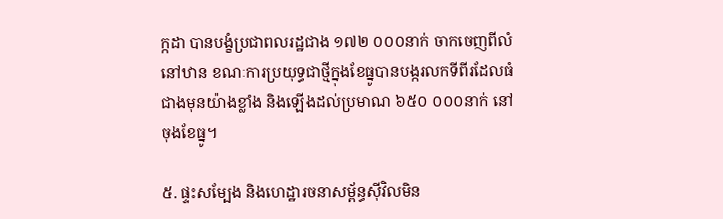ក្កដា បានបង្ខំប្រជាពលរដ្ឋជាង ១៧២ ០០០នាក់ ចាកចេញពីលំនៅឋាន ខណៈការប្រយុទ្ធជាថ្មីក្នុងខែធ្នូបានបង្ករលកទីពីរដែលធំជាងមុនយ៉ាងខ្លាំង និងឡើងដល់ប្រមាណ ៦៥០ ០០០នាក់ នៅចុងខែធ្នូ។

៥. ផ្ទះសម្បែង និងហេដ្ឋារចនាសម្ព័ន្ធស៊ីវិលមិន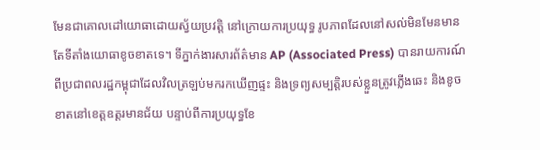មែនជាគោលដៅយោធាដោយស្វ័យប្រវត្តិ នៅក្រោយការប្រយុទ្ធ រូបភាពដែលនៅសល់មិនមែនមានតែទីតាំងយោធាខូចខាតទេ។ ទីភ្នាក់ងារសារព័ត៌មាន AP (Associated Press) បានរាយការណ៍ពីប្រជាពលរដ្ឋកម្ពុជាដែលវិលត្រឡប់មករកឃើញផ្ទះ និងទ្រព្យសម្បត្តិរបស់ខ្លួនត្រូវភ្លើងឆេះ និងខូចខាតនៅខេត្តឧត្តរមានជ័យ បន្ទាប់ពីការប្រយុទ្ធខែ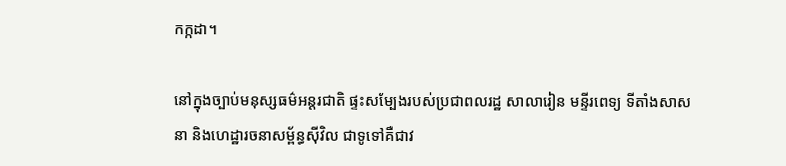កក្កដា។

នៅក្នុងច្បាប់មនុស្សធម៌អន្តរជាតិ ផ្ទះសម្បែងរបស់ប្រជាពលរដ្ឋ សាលារៀន មន្ទីរពេទ្យ ទីតាំងសាសនា និងហេដ្ឋារចនាសម្ព័ន្ធស៊ីវិល ជាទូទៅគឺជាវ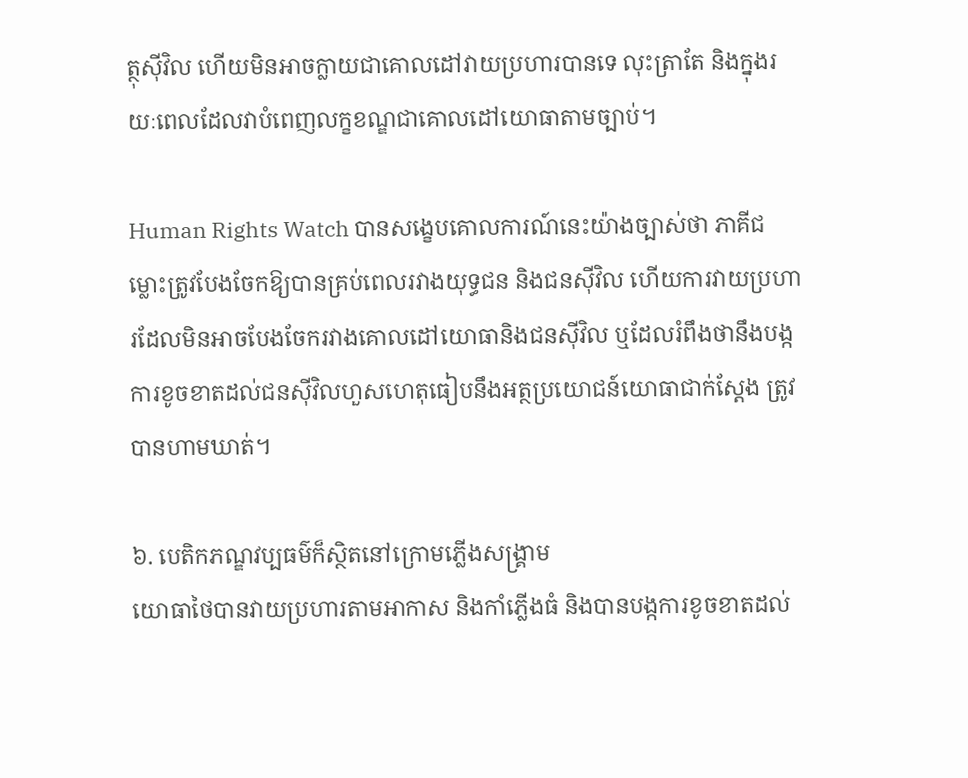ត្ថុស៊ីវិល ហើយមិនអាចក្លាយជាគោលដៅវាយប្រហារបានទេ លុះត្រាតែ និងក្នុងរយៈពេលដែលវាបំពេញលក្ខខណ្ឌជាគោលដៅយោធាតាមច្បាប់។

Human Rights Watch បានសង្ខេបគោលការណ៍នេះយ៉ាងច្បាស់ថា ភាគីជម្លោះត្រូវបែងចែកឱ្យបានគ្រប់ពេលរវាងយុទ្ធជន និងជនស៊ីវិល ហើយការវាយប្រហារដែលមិនអាចបែងចែករវាងគោលដៅយោធានិងជនស៊ីវិល ឬដែលរំពឹងថានឹងបង្កការខូចខាតដល់ជនស៊ីវិលហួសហេតុធៀបនឹងអត្ថប្រយោជន៍យោធាជាក់ស្តែង ត្រូវបានហាមឃាត់។

៦. បេតិកភណ្ឌវប្បធម៌ក៏ស្ថិតនៅក្រោមភ្លើងសង្គ្រាម
យោធាថៃបានវាយប្រហារតាមអាកាស និងកាំភ្លើងធំ និងបានបង្កការខូចខាតដល់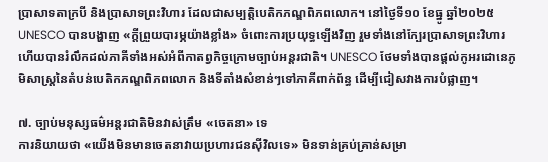ប្រាសាទតាក្របី និងប្រាសាទព្រះវិហារ ដែលជាសម្បត្តិបេតិកភណ្ឌពិភពលោក។ នៅថ្ងៃទី១០ ខែធ្នូ ឆ្នាំ២០២៥ UNESCO បានបង្ហាញ «ក្តីព្រួយបារម្ភយ៉ាងខ្លាំង» ចំពោះការប្រយុទ្ធឡើងវិញ រួមទាំងនៅក្បែរប្រាសាទព្រះវិហារ ហើយបានរំលឹកដល់ភាគីទាំងអស់អំពីកាតព្វកិច្ចក្រោមច្បាប់អន្តរជាតិ។ UNESCO ថែមទាំងបានផ្តល់កូអរដោនេភូមិសាស្ត្រនៃតំបន់បេតិកភណ្ឌពិភពលោក និងទីតាំងសំខាន់ៗទៅភាគីពាក់ព័ន្ធ ដើម្បីជៀសវាងការបំផ្លាញ។

៧. ច្បាប់មនុស្សធម៌អន្តរជាតិមិនវាស់ត្រឹម «ចេតនា» ទេ
ការនិយាយថា «យើងមិនមានចេតនាវាយប្រហារជនស៊ីវិលទេ» មិនទាន់គ្រប់គ្រាន់សម្រា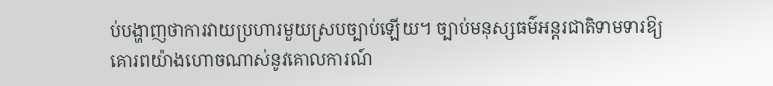ប់បង្ហាញថាការវាយប្រហារមួយស្របច្បាប់ឡើយ។ ច្បាប់មនុស្សធម៌អន្តរជាតិទាមទារឱ្យគោរពយ៉ាងហោចណាស់នូវគោលការណ៍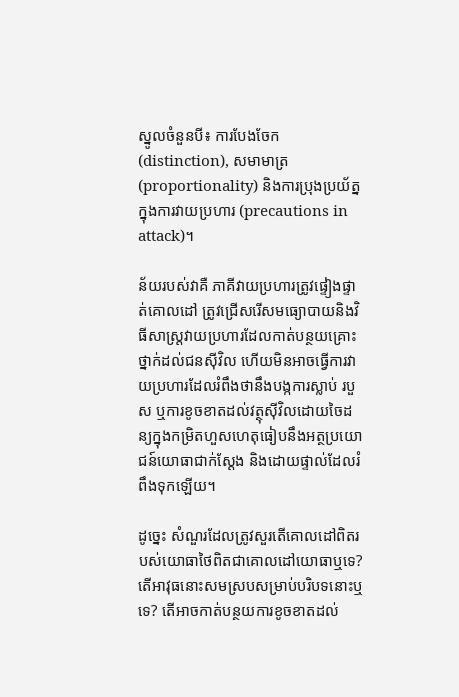ស្នូលចំនួនបី៖ ការបែងចែក (distinction), សមាមាត្រ (proportionality) និងការប្រុងប្រយ័ត្នក្នុងការវាយប្រហារ (precautions in attack)។

ន័យរបស់វាគឺ ភាគីវាយប្រហារត្រូវផ្ទៀងផ្ទាត់គោលដៅ ត្រូវជ្រើសរើសមធ្យោបាយនិងវិធីសាស្ត្រវាយប្រហារដែលកាត់បន្ថយគ្រោះថ្នាក់ដល់ជនស៊ីវិល ហើយមិនអាចធ្វើការវាយប្រហារដែលរំពឹងថានឹងបង្កការស្លាប់ របួស ឬការខូចខាតដល់វត្ថុស៊ីវិលដោយចៃដន្យក្នុងកម្រិតហួសហេតុធៀបនឹងអត្ថប្រយោជន៍យោធាជាក់ស្តែង និងដោយផ្ទាល់ដែលរំពឹងទុកឡើយ។

ដូច្នេះ សំណួរដែលត្រូវសួរតើគោលដៅពិតរបស់យោធាថៃពិតជាគោលដៅយោធាឬទេ? តើអាវុធនោះសមស្របសម្រាប់បរិបទនោះឬទេ? តើអាចកាត់បន្ថយការខូចខាតដល់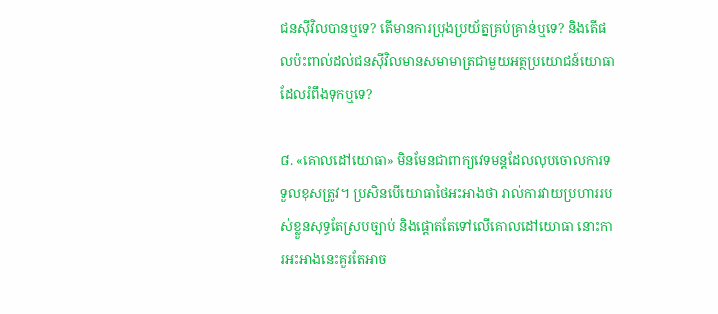ជនស៊ីវិលបានឬទេ? តើមានការប្រុងប្រយ័ត្នគ្រប់គ្រាន់ឬទេ? និងតើផលប៉ះពាល់ដល់ជនស៊ីវិលមានសមាមាត្រជាមួយអត្ថប្រយោជន៍យោធាដែលរំពឹងទុកឬទេ?

៨. «គោលដៅយោធា» មិនមែនជាពាក្យវេទមន្តដែលលុបចោលការទទួលខុសត្រូវ។ ប្រសិនបើយោធាថៃអះអាងថា រាល់ការវាយប្រហាររបស់ខ្លួនសុទ្ធតែស្របច្បាប់ និងផ្តោតតែទៅលើគោលដៅយោធា នោះការអះអាងនេះគួរតែអាច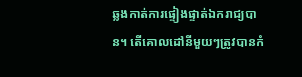ឆ្លងកាត់ការផ្ទៀងផ្ទាត់ឯករាជ្យបាន។ តើគោលដៅនីមួយៗត្រូវបានកំ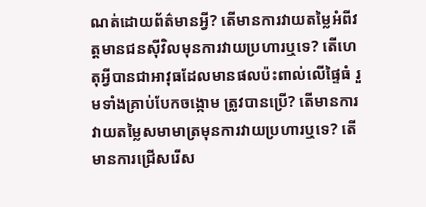ណត់ដោយព័ត៌មានអ្វី? តើមានការវាយតម្លៃអំពីវត្តមានជនស៊ីវិលមុនការវាយប្រហារឬទេ? តើហេតុអ្វីបានជាអាវុធដែលមានផលប៉ះពាល់លើផ្ទៃធំ រួមទាំងគ្រាប់បែកចង្កោម ត្រូវបានប្រើ? តើមានការវាយតម្លៃសមាមាត្រមុនការវាយប្រហារឬទេ? តើមានការជ្រើសរើស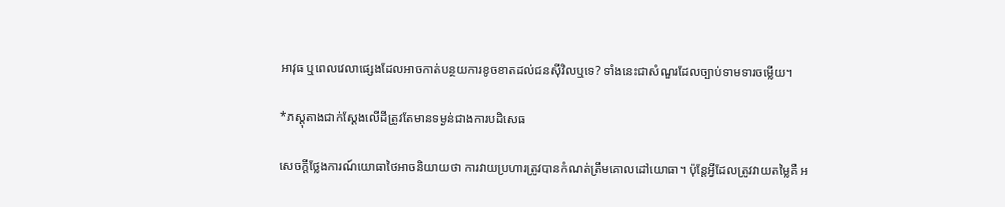អាវុធ ឬពេលវេលាផ្សេងដែលអាចកាត់បន្ថយការខូចខាតដល់ជនស៊ីវិលឬទេ? ទាំងនេះជាសំណួរដែលច្បាប់ទាមទារចម្លើយ។

*ភស្តុតាងជាក់ស្តែងលើដីត្រូវតែមានទម្ងន់ជាងការបដិសេធ

សេចក្តីថ្លែងការណ៍យោធាថៃអាចនិយាយថា ការវាយប្រហារត្រូវបានកំណត់ត្រឹមគោលដៅយោធា។ ប៉ុន្តែអ្វីដែលត្រូវវាយតម្លៃគឺ អ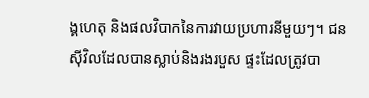ង្គហេតុ និងផលវិបាកនៃការវាយប្រហារនីមួយៗ។ ជនស៊ីវិលដែលបានស្លាប់និងរងរបួស ផ្ទះដែលត្រូវបា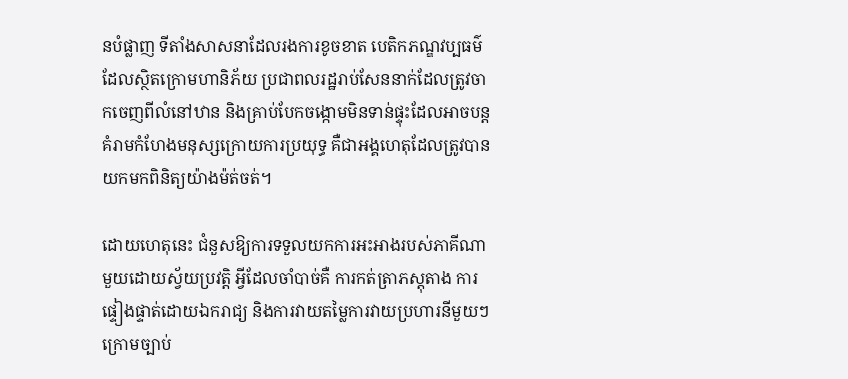នបំផ្លាញ ទីតាំងសាសនាដែលរងការខូចខាត បេតិកភណ្ឌវប្បធម៌ដែលស្ថិតក្រោមហានិភ័យ ប្រជាពលរដ្ឋរាប់សែននាក់ដែលត្រូវចាកចេញពីលំនៅឋាន និងគ្រាប់បែកចង្កោមមិនទាន់ផ្ទុះដែលអាចបន្តគំរាមកំហែងមនុស្សក្រោយការប្រយុទ្ធ គឺជាអង្គហេតុដែលត្រូវបានយកមកពិនិត្យយ៉ាងម៉ត់ចត់។

ដោយហេតុនេះ ជំនួសឱ្យការទទួលយកការអះអាងរបស់ភាគីណាមួយដោយស្វ័យប្រវត្តិ អ្វីដែលចាំបាច់គឺ ការកត់ត្រាភស្តុតាង ការផ្ទៀងផ្ទាត់ដោយឯករាជ្យ និងការវាយតម្លៃការវាយប្រហារនីមួយៗក្រោមច្បាប់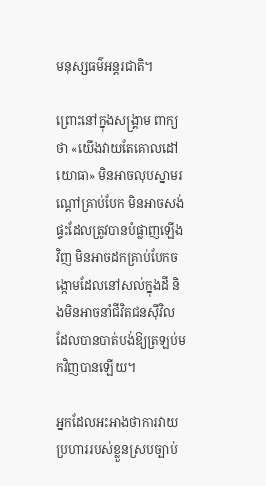មនុស្សធម៌អន្តរជាតិ។

ព្រោះនៅក្នុងសង្គ្រាម ពាក្យថា «យើងវាយតែគោលដៅយោធា» មិនអាចលុបស្នាមរណ្តៅគ្រាប់បែក មិនអាចសង់ផ្ទះដែលត្រូវបានបំផ្លាញឡើងវិញ មិនអាចដកគ្រាប់បែកចង្កោមដែលនៅសល់ក្នុងដី និងមិនអាចនាំជីវិតជនស៊ីវិលដែលបានបាត់បង់ឱ្យត្រឡប់មកវិញបានឡើយ។

អ្នកដែលអះអាងថាការវាយប្រហាររបស់ខ្លួនស្របច្បាប់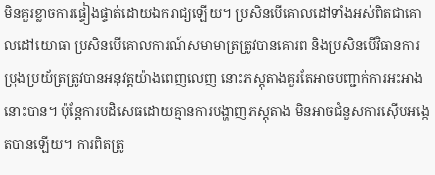មិនគួរខ្លាចការផ្ទៀងផ្ទាត់ដោយឯករាជ្យឡើយ។ ប្រសិនបើគោលដៅទាំងអស់ពិតជាគោលដៅយោធា ប្រសិនបើគោលការណ៍សមាមាត្រត្រូវបានគោរព និងប្រសិនបើវិធានការប្រុងប្រយ័ត្រត្រូវបានអនុវត្តយ៉ាងពេញលេញ នោះភស្តុតាងគួរតែអាចបញ្ជាក់ការអះអាងនោះបាន។ ប៉ុន្តែការបដិសេធដោយគ្មានការបង្ហាញភស្តុតាង មិនអាចជំនួសការស៊ើបអង្កេតបានឡើយ។ ការពិតត្រូ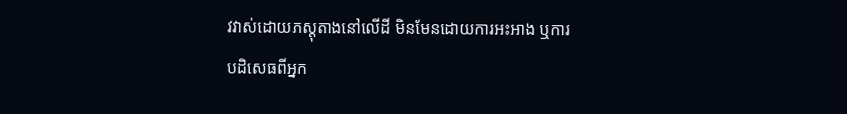វវាស់ដោយភស្តុតាងនៅលើដី មិនមែនដោយការអះអាង ឬការបដិសេធពីអ្នក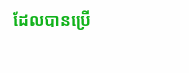ដែលបានប្រើ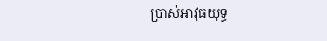ប្រាស់អាវុធយុទ្ធ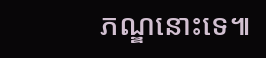ភណ្ឌនោះទេ៕